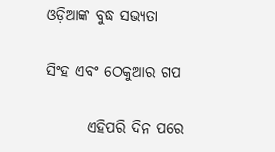ଓଡ଼ିଆଙ୍କ ବୁଦ୍ଧ ସଭ୍ୟତା

ସିଂହ ଏବଂ ଠେକୁଆର ଗପ

       ଏହିପରି ଦିନ ପରେ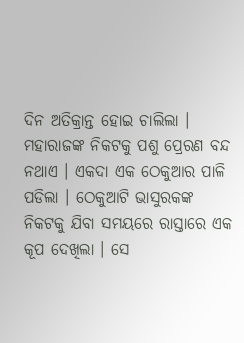ଦିନ ଅତିକ୍ରାନ୍ତ ହୋଇ ଚାଲିଲା । ମହାରାଜଙ୍କ ନିକଟକୁ ପଶୁ ପ୍ରେରଣ ବନ୍ଦ ନଥାଏ । ଏକଦା ଏକ ଠେକୁଆର ପାଳି ପଡିଲା । ଠେକୁଆଟି ଭାସୁରକଙ୍କ ନିକଟକୁ ଯିବା ସମୟରେ ରାସ୍ତାରେ ଏକ କୂପ ଦେଖିଲା । ସେ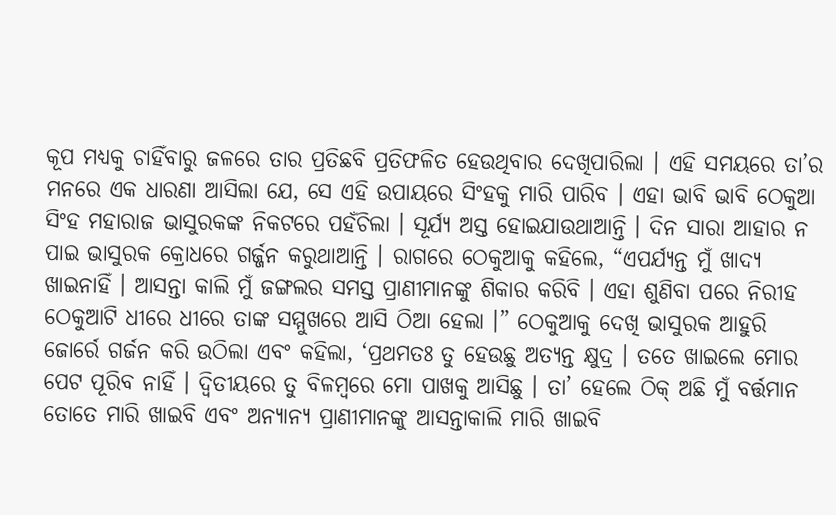କୂପ ମଧ୍ୟକୁ ଚାହିଁବାରୁ ଜଳରେ ତାର ପ୍ରତିଛବି ପ୍ରତିଫଳିତ ହେଉଥିବାର ଦେଖିପାରିଲା । ଏହି ସମୟରେ ତା’ର ମନରେ ଏକ ଧାରଣା ଆସିଲା ଯେ, ସେ ଏହି ଉପାୟରେ ସିଂହକୁ ମାରି ପାରିବ । ଏହା ଭାବି ଭାବି ଠେକୁଆ ସିଂହ ମହାରାଜ ଭାସୁରକଙ୍କ ନିକଟରେ ପହଁଚିଲା । ସୂର୍ଯ୍ୟ ଅସ୍ତ ହୋଇଯାଉଥାଆନ୍ତି । ଦିନ ସାରା ଆହାର ନ ପାଇ ଭାସୁରକ କ୍ରୋଧରେ ଗର୍ଜ୍ଜନ କରୁଥାଆନ୍ତି । ରାଗରେ ଠେକୁଆକୁ କହିଲେ, “ଏପର୍ଯ୍ୟନ୍ତ ମୁଁ ଖାଦ୍ୟ ଖାଇନାହିଁ । ଆସନ୍ତା କାଲି ମୁଁ ଜଙ୍ଗଲର ସମସ୍ତ ପ୍ରାଣୀମାନଙ୍କୁ ଶିକାର କରିବି । ଏହା ଶୁଣିବା ପରେ ନିରୀହ ଠେକୁଆଟି ଧୀରେ ଧୀରେ ତାଙ୍କ ସମ୍ମୁଖରେ ଆସି ଠିଆ ହେଲା ।” ଠେକୁଆକୁ ଦେଖି ଭାସୁରକ ଆହୁରି ଜୋର୍ରେ ଗର୍ଜନ କରି ଉଠିଲା ଏବଂ କହିଲା, ‘ପ୍ରଥମତଃ ତୁ ହେଉଛୁ ଅତ୍ୟନ୍ତ କ୍ଷୁଦ୍ର । ତତେ ଖାଇଲେ ମୋର ପେଟ ପୂରିବ ନାହିଁ । ଦ୍ୱିତୀୟରେ ତୁ ବିଳମ୍ବରେ ମୋ ପାଖକୁ ଆସିଛୁ । ତା’ ହେଲେ ଠିକ୍ ଅଛି ମୁଁ ବର୍ତ୍ତମାନ ତୋତେ ମାରି ଖାଇବି ଏବଂ ଅନ୍ୟାନ୍ୟ ପ୍ରାଣୀମାନଙ୍କୁ ଆସନ୍ତାକାଲି ମାରି ଖାଇବି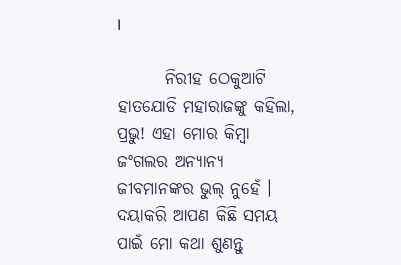।

       ନିରୀହ ଠେକୁଆଟି ହାତଯୋଡି ମହାରାଜଙ୍କୁ କହିଲା, ପ୍ରଭୁ! ଏହା ମୋର କିମ୍ବା ଜଂଗଲର ଅନ୍ୟାନ୍ୟ ଜୀବମାନଙ୍କର ଭୁଲ୍ ନୁହେଁ । ଦୟାକରି ଆପଣ କିଛି ସମୟ ପାଇଁ ମୋ କଥା ଶୁଣନ୍ତୁ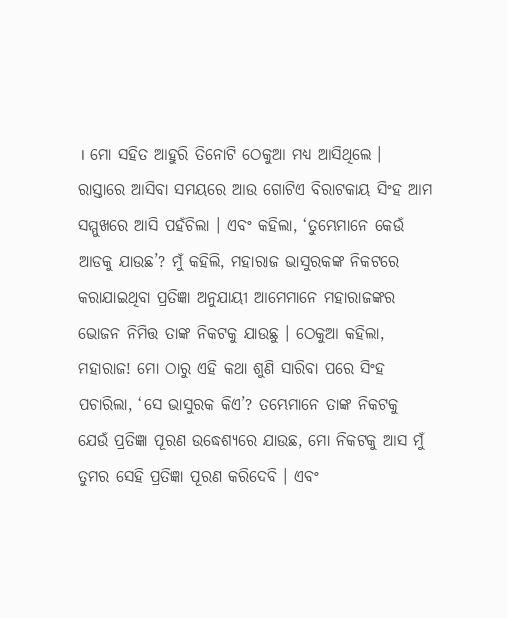। ମୋ ସହିତ ଆହୁରି ତିନୋଟି ଠେକୁଆ ମଧ୍ୟ ଆସିଥିଲେ । ରାସ୍ତାରେ ଆସିବା ସମୟରେ ଆଉ ଗୋଟିଏ ବିରାଟକାୟ ସିଂହ ଆମ ସମ୍ମୁଖରେ ଆସି ପହଁଚିଲା । ଏବଂ କହିଲା, ‘ତୁମ୍ଭେମାନେ କେଉଁ ଆଡକୁ ଯାଉଛ’? ମୁଁ କହିଲି, ମହାରାଜ ଭାସୁରକଙ୍କ ନିକଟରେ କରାଯାଇଥିବା ପ୍ରତିଜ୍ଞା ଅନୁଯାୟୀ ଆମେମାନେ ମହାରାଜଙ୍କର ଭୋଜନ ନିମିତ୍ତ ତାଙ୍କ ନିକଟକୁ ଯାଉଛୁ । ଠେକୁଆ କହିଲା, ମହାରାଜ! ମୋ ଠାରୁ ଏହି କଥା ଶୁଣି ସାରିବା ପରେ ସିଂହ ପଚାରିଲା, ‘ସେ ଭାସୁରକ କିଏ’? ତମ୍ଭେମାନେ ତାଙ୍କ ନିକଟକୁ ଯେଉଁ ପ୍ରତିଜ୍ଞା ପୂରଣ ଉଦ୍ଧେଶ୍ୟରେ ଯାଉଛ, ମୋ ନିକଟକୁ ଆସ ମୁଁ ତୁମର ସେହି ପ୍ରତିଜ୍ଞା ପୂରଣ କରିଦେବି । ଏବଂ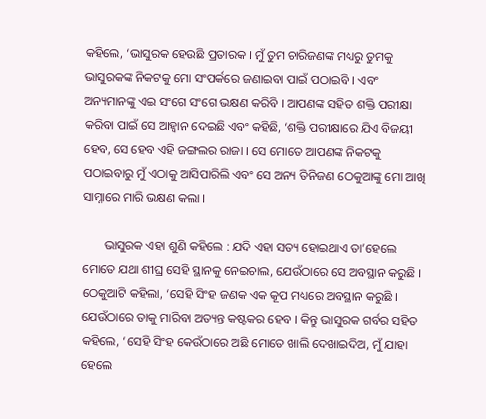କହିଲେ, ‘ଭାସୁରକ ହେଉଛି ପ୍ରତାରକ । ମୁଁ ତୁମ ଚାରିଜଣଙ୍କ ମଧ୍ୟରୁ ତୁମକୁ ଭାସୁରକଙ୍କ ନିକଟକୁ ମୋ ସଂପର୍କରେ ଜଣାଇବା ପାଇଁ ପଠାଇବି । ଏବଂ ଅନ୍ୟମାନଙ୍କୁ ଏଇ ସଂଗେ ସଂଗେ ଭକ୍ଷଣ କରିବି । ଆପଣଙ୍କ ସହିତ ଶକ୍ତି ପରୀକ୍ଷା କରିବା ପାଇଁ ସେ ଆହ୍ୱାନ ଦେଇଛି ଏବଂ କହିଛି, ‘ଶକ୍ତି ପରୀକ୍ଷାରେ ଯିଏ ବିଜୟୀ ହେବ, ସେ ହେବ ଏହି ଜଙ୍ଗଲର ରାଜା । ସେ ମୋତେ ଆପଣଙ୍କ ନିକଟକୁ ପଠାଇବାରୁ ମୁଁ ଏଠାକୁ ଆସିପାରିଲି ଏବଂ ସେ ଅନ୍ୟ ତିନିଜଣ ଠେକୁଆଙ୍କୁ ମୋ ଆଖି ସାମ୍ନାରେ ମାରି ଭକ୍ଷଣ କଲା ।

       ଭାସୁରକ ଏହା ଶୁଣି କହିଲେ : ଯଦି ଏହା ସତ୍ୟ ହୋଇଥାଏ ତା’ହେଲେ ମୋତେ ଯଥା ଶୀଘ୍ର ସେହି ସ୍ଥାନକୁ ନେଇଚାଲ, ଯେଉଁଠାରେ ସେ ଅବସ୍ଥାନ କରୁଛି । ଠେକୁଆଟି କହିଲା, ‘ସେହି ସିଂହ ଜଣକ ଏକ କୂପ ମଧ୍ୟରେ ଅବସ୍ଥାନ କରୁଛି । ଯେଉଁଠାରେ ତାକୁ ମାରିବା ଅତ୍ୟନ୍ତ କଷ୍ଟକର ହେବ । କିନ୍ତୁ ଭାସୁରକ ଗର୍ବର ସହିତ କହିଲେ, ‘ସେହି ସିଂହ କେଉଁଠାରେ ଅଛି ମୋତେ ଖାଲି ଦେଖାଇଦିଅ, ମୁଁ ଯାହା ହେଲେ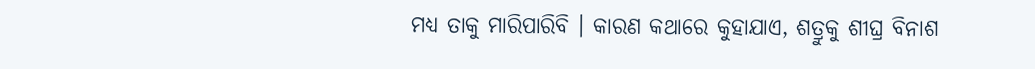ମଧ୍ୟ ତାକୁ ମାରିପାରିବି । କାରଣ କଥାରେ କୁହାଯାଏ, ଶତ୍ରୁକୁ ଶୀଘ୍ର ବିନାଶ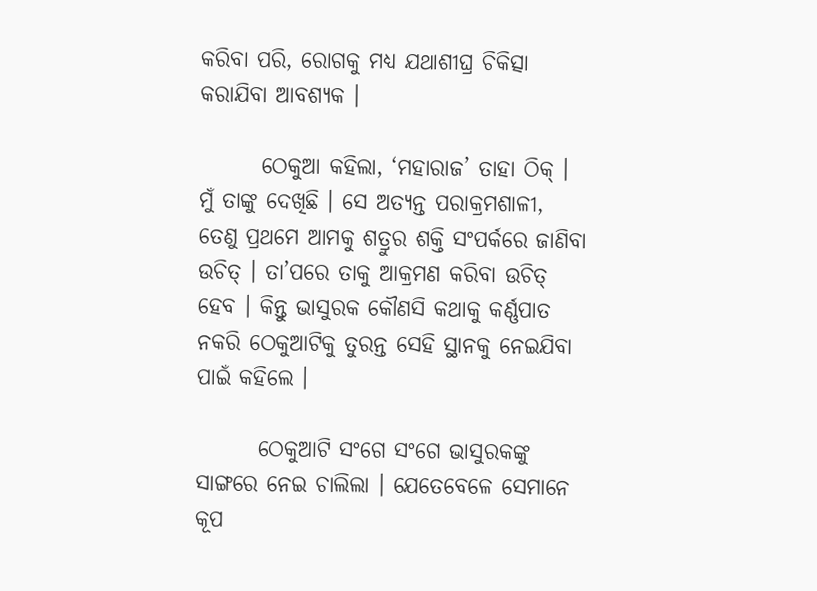କରିବା ପରି, ରୋଗକୁ ମଧ୍ୟ ଯଥାଶୀଘ୍ର ଚିକିତ୍ସା କରାଯିବା ଆବଶ୍ୟକ ।

       ଠେକୁଆ କହିଲା, ‘ମହାରାଜ’ ତାହା ଠିକ୍ । ମୁଁ ତାଙ୍କୁ ଦେଖିଛି । ସେ ଅତ୍ୟନ୍ତ ପରାକ୍ରମଶାଳୀ, ତେଣୁ ପ୍ରଥମେ ଆମକୁ ଶତ୍ରୁର ଶକ୍ତି ସଂପର୍କରେ ଜାଣିବା ଉଚିତ୍ । ତା’ପରେ ତାକୁ ଆକ୍ରମଣ କରିବା ଉଚିତ୍ ହେବ । କିନ୍ତୁ ଭାସୁରକ କୌଣସି କଥାକୁ କର୍ଣ୍ଣପାତ ନକରି ଠେକୁଆଟିକୁ ତୁରନ୍ତ ସେହି ସ୍ଥାନକୁ ନେଇଯିବା ପାଇଁ କହିଲେ ।

       ଠେକୁଆଟି ସଂଗେ ସଂଗେ ଭାସୁରକଙ୍କୁ ସାଙ୍ଗରେ ନେଇ ଚାଲିଲା । ଯେତେବେଳେ ସେମାନେ କୂପ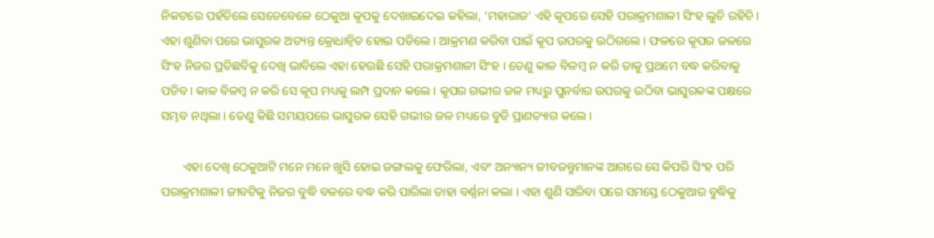ନିକଟରେ ପହଁଚିଲେ ସେତେବେଳେ ଠେକୁଆ କୂପକୁ ଦେଖାଇଦେଇ କହିଲା, ‘ମହାରାଜ’ ଏହି କୂପରେ ସେହି ପରାକ୍ରମଶାଳୀ ସିଂହ ଲୁଚି ରହିଚି । ଏହା ଶୁଣିବା ପରେ ଭାସୁରକ ଅତ୍ୟନ୍ତ କ୍ରୋଧାନ୍ୱିତ ହୋଇ ପଡିଲେ । ଆକ୍ରମଣ କରିବା ପାଇଁ କୂପ ଉପରକୁ ଉଠିଗଲେ । ଫଳରେ କୂପର ଜଳରେ ସିଂହ ନିଜର ପ୍ରତିଛବିକୁ ଦେଖି ଭାବିଲେ ଏହା ହେଉଛି ସେହି ପରାକ୍ରମଶାଳୀ ସିଂହ । ତେଣୁ କାଳ ବିଳମ୍ବ ନ କରି ତାକୁ ପ୍ରଥମେ ବଦ୍ଧ କରିବାକୁ ପଡିବ । କାଳ ବିଳମ୍ବ ନ କରି ସେ କୂପ ମଧ୍ୟକୁ ଲମ୍ପ ପ୍ରଦାନ କଲେ । କୂପର ଗଭୀର ଜଳ ମଧ୍ୟରୁ ପୁନର୍ବାର ଉପରକୁ ଉଠିବା ଭାସୁରକଙ୍କ ପକ୍ଷରେ ସମ୍ଭବ ନଥିଲା । ତେଣୁ କିଛି ସମୟପରେ ଭାସୁରକ ସେହି ଗଭୀର ଜଳ ମଧ୍ୟରେ ବୁଡି ପ୍ରାଣତ୍ୟାଗ କଲେ ।

       ଏହା ଦେଖି ଠେକୁଆଟି ମନେ ମନେ ଖୁସି ହୋଇ ଜଙ୍ଗଲକୁ ଫେରିଲା, ଏବଂ ଅନ୍ୟାନ୍ୟ ଜୀବଜନ୍ତୁମାନଙ୍କ ଆଗରେ ସେ କିପରି ସିଂହ ପରି ପରାକ୍ରମଶାଳୀ ଜୀବଟିକୁ ନିଜର ବୁଦ୍ଧି ବଳରେ ବଦ୍ଧ କରି ପାରିଲା ତାହା ବର୍ଣ୍ଣନା କଲା । ଏହା ଶୁଣି ସାରିବା ପରେ ସମସ୍ତେ ଠେକୁଆର ବୁଦ୍ଧିକୁ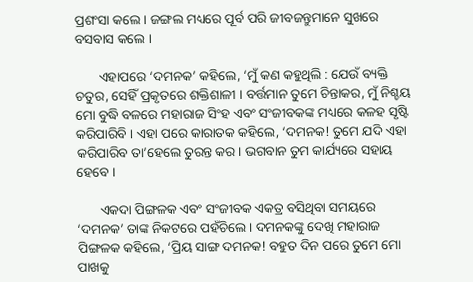ପ୍ରଶଂସା କଲେ । ଜଙ୍ଗଲ ମଧ୍ୟରେ ପୂର୍ବ ପରି ଜୀବଜନ୍ତୁମାନେ ସୁଖରେ ବସବାସ କଲେ ।

       ଏହାପରେ ‘ଦମନକ’ କହିଲେ, ‘ମୁଁ କଣ କହୁଥିଲି : ଯେଉଁ ବ୍ୟକ୍ତି ଚତୁର, ସେହିଁ ପ୍ରକୃତରେ ଶକ୍ତିଶାଳୀ । ବର୍ତ୍ତମାନ ତୁମେ ଚିନ୍ତାକର, ମୁଁ ନିଶ୍ଚୟ ମୋ ବୁଦ୍ଧି ବଳରେ ମହାରାଜ ସିଂହ ଏବଂ ସଂଜୀବକଙ୍କ ମଧ୍ୟରେ କଳହ ସୃଷ୍ଟି କରିପାରିବି । ଏହା ପରେ କାରାତକ କହିଲେ, ‘ଦମନକ! ତୁମେ ଯଦି ଏହା କରିପାରିବ ତା’ହେଲେ ତୁରନ୍ତ କର । ଭଗବାନ ତୁମ କାର୍ଯ୍ୟରେ ସହାୟ ହେବେ ।

       ଏକଦା ପିଙ୍ଗଳକ ଏବଂ ସଂଜୀବକ ଏକତ୍ର ବସିଥିବା ସମୟରେ ‘ଦମନକ’ ତାଙ୍କ ନିକଟରେ ପହଁଚିଲେ । ଦମନକଙ୍କୁ ଦେଖି ମହାରାଜ ପିଙ୍ଗଳକ କହିଲେ, ‘ପ୍ରିୟ ସାଙ୍ଗ ଦମନକ! ବହୁତ ଦିନ ପରେ ତୁମେ ମୋ ପାଖକୁ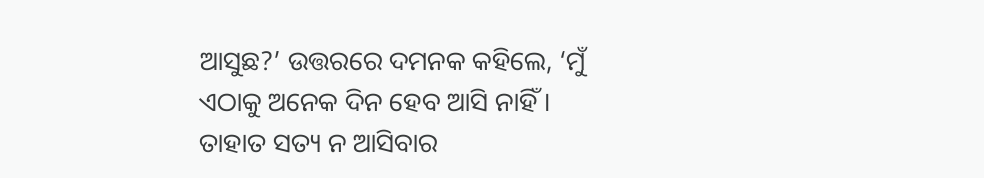ଆସୁଛ?’ ଉତ୍ତରରେ ଦମନକ କହିଲେ, ‘ମୁଁ ଏଠାକୁ ଅନେକ ଦିନ ହେବ ଆସି ନାହିଁ । ତାହାତ ସତ୍ୟ ନ ଆସିବାର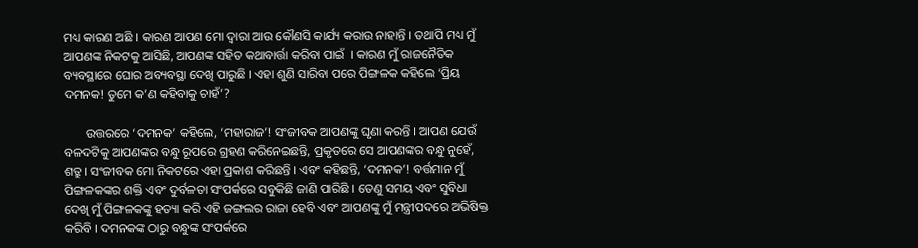ମଧ୍ୟ କାରଣ ଅଛି । କାରଣ ଆପଣ ମୋ ଦ୍ୱାରା ଆଉ କୌଣସି କାର୍ଯ୍ୟ କରାଉ ନାହାନ୍ତି । ତଥାପି ମଧ୍ୟ ମୁଁ ଆପଣଙ୍କ ନିକଟକୁ ଆସିଛି, ଆପଣଙ୍କ ସହିତ କଥାବାର୍ତ୍ତା କରିବା ପାଇଁ  । କାରଣ ମୁଁ ରାଜନୈତିକ ବ୍ୟବସ୍ଥାରେ ଘୋର ଅବ୍ୟବସ୍ଥା ଦେଖି ପାରୁଛି । ଏହା ଶୁଣି ସାରିବା ପରେ ପିଙ୍ଗଳକ କହିଲେ ‘ପ୍ରିୟ ଦମନକ! ତୁମେ କ’ଣ କହିବାକୁ ଚାହଁ’?

       ଉତ୍ତରରେ ‘ଦମନକ’ କହିଲେ, ‘ମହାରାଜ’! ସଂଜୀବକ ଆପଣଙ୍କୁ ଘୃଣା କରନ୍ତି । ଆପଣ ଯେଉଁ ବଳଦଟିକୁ ଆପଣଙ୍କର ବନ୍ଧୁ ରୂପରେ ଗ୍ରହଣ କରିନେଇଛନ୍ତି, ପ୍ରକୃତରେ ସେ ଆପଣଙ୍କର ବନ୍ଧୁ ନୁହେଁ, ଶତ୍ରୁ । ସଂଜୀବକ ମୋ ନିକଟରେ ଏହା ପ୍ରକାଶ କରିଛନ୍ତି । ଏବଂ କହିଛନ୍ତି, ‘ଦମନକ’! ବର୍ତ୍ତମାନ ମୁଁ ପିଙ୍ଗଳକଙ୍କର ଶକ୍ତି ଏବଂ ଦୁର୍ବଳତା ସଂପର୍କରେ ସବୁକିଛି ଜାଣି ପାରିଛି । ତେଣୁ ସମୟ ଏବଂ ସୁବିଧା ଦେଖି ମୁଁ ପିଙ୍ଗଳକଙ୍କୁ ହତ୍ୟା କରି ଏହି ଜଙ୍ଗଲର ରାଜା ହେବି ଏବଂ ଆପଣଙ୍କୁ ମୁଁ ମନ୍ତ୍ରୀପଦରେ ଅଭିଷିକ୍ତ କରିବି । ଦମନକଙ୍କ ଠାରୁ ବନ୍ଧୁଙ୍କ ସଂପର୍କରେ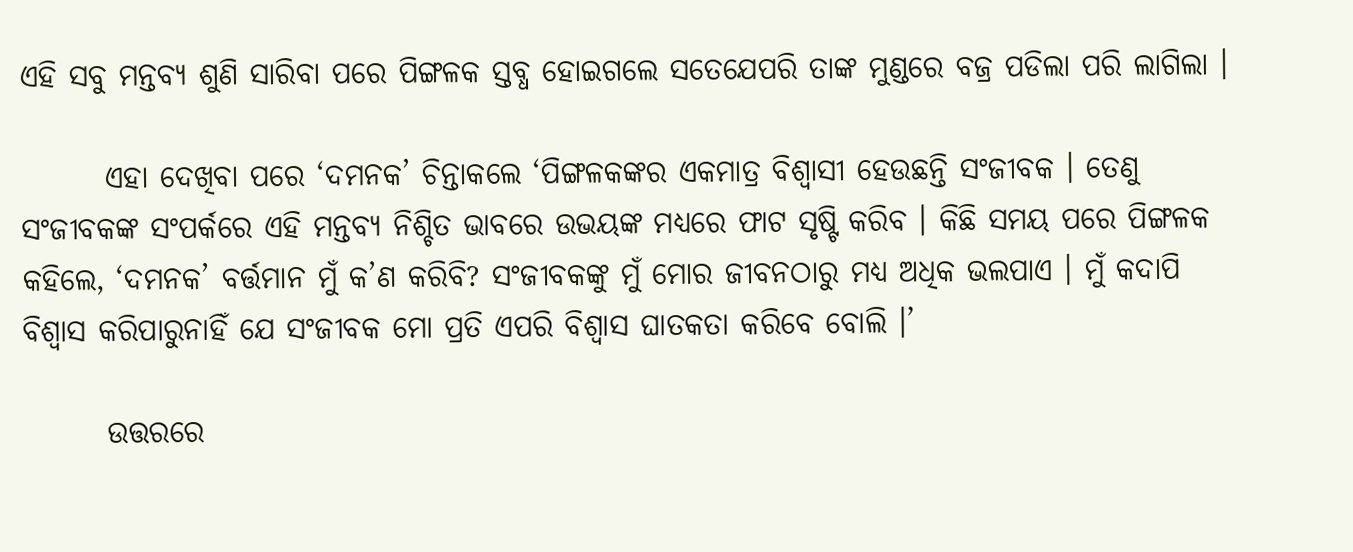ଏହି ସବୁ ମନ୍ତବ୍ୟ ଶୁଣି ସାରିବା ପରେ ପିଙ୍ଗଳକ ସ୍ତବ୍ଧ ହୋଇଗଲେ ସତେଯେପରି ତାଙ୍କ ମୁଣ୍ଡରେ ବଜ୍ର ପଡିଲା ପରି ଲାଗିଲା ।

       ଏହା ଦେଖିବା ପରେ ‘ଦମନକ’ ଚିନ୍ତାକଲେ ‘ପିଙ୍ଗଳକଙ୍କର ଏକମାତ୍ର ବିଶ୍ୱାସୀ ହେଉଛନ୍ତି ସଂଜୀବକ । ତେଣୁ ସଂଜୀବକଙ୍କ ସଂପର୍କରେ ଏହି ମନ୍ତବ୍ୟ ନିଶ୍ଚିତ ଭାବରେ ଉଭୟଙ୍କ ମଧ୍ୟରେ ଫାଟ ସୃଷ୍ଟି କରିବ । କିଛି ସମୟ ପରେ ପିଙ୍ଗଳକ କହିଲେ, ‘ଦମନକ’ ବର୍ତ୍ତମାନ ମୁଁ କ’ଣ କରିବି? ସଂଜୀବକଙ୍କୁ ମୁଁ ମୋର ଜୀବନଠାରୁ ମଧ୍ୟ ଅଧିକ ଭଲପାଏ । ମୁଁ କଦାପି ବିଶ୍ୱାସ କରିପାରୁନାହିଁ ଯେ ସଂଜୀବକ ମୋ ପ୍ରତି ଏପରି ବିଶ୍ୱାସ ଘାତକତା କରିବେ ବୋଲି ।’

       ଉତ୍ତରରେ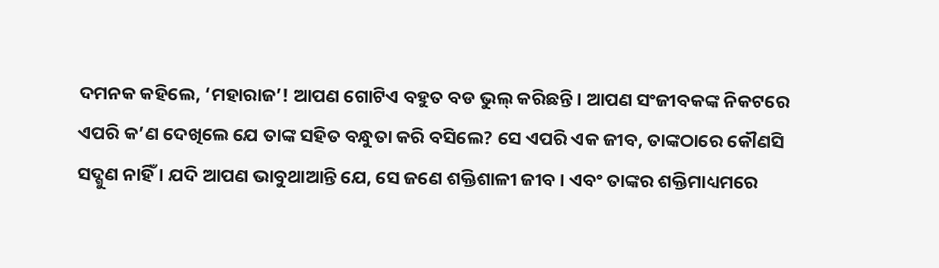ଦମନକ କହିଲେ, ‘ମହାରାଜ’! ଆପଣ ଗୋଟିଏ ବହୁତ ବଡ ଭୁଲ୍ କରିଛନ୍ତି । ଆପଣ ସଂଜୀବକଙ୍କ ନିକଟରେ ଏପରି କ’ଣ ଦେଖିଲେ ଯେ ତାଙ୍କ ସହିତ ବନ୍ଧୁତା କରି ବସିଲେ? ସେ ଏପରି ଏକ ଜୀବ, ତାଙ୍କଠାରେ କୌଣସି ସଦ୍ଗୁଣ ନାହିଁ । ଯଦି ଆପଣ ଭାବୁଥାଆନ୍ତି ଯେ, ସେ ଜଣେ ଶକ୍ତିଶାଳୀ ଜୀବ । ଏବଂ ତାଙ୍କର ଶକ୍ତିମାଧ୍ୟମରେ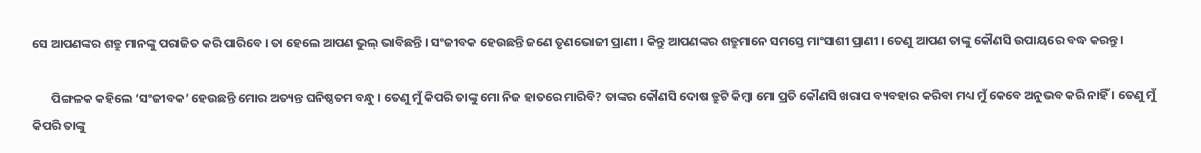ସେ ଆପଣଙ୍କର ଶତ୍ରୁ ମାନଙ୍କୁ ପରାଜିତ କରି ପାରିବେ । ତା ହେଲେ ଆପଣ ଭୁଲ୍ ଭାବିଛନ୍ତି । ସଂଜୀବକ ହେଉଛନ୍ତି ଜଣେ ତୃଣଭୋଜୀ ପ୍ରାଣୀ । କିନ୍ତୁ ଆପଣଙ୍କର ଶତ୍ରୁମାନେ ସମସ୍ତେ ମାଂସାଶୀ ପ୍ରାଣୀ । ତେଣୁ ଆପଣ ତାଙ୍କୁ କୌଣସି ଉପାୟରେ ବଦ୍ଧ କରନ୍ତୁ ।

       ପିଙ୍ଗଳକ କହିଲେ ‘ସଂଜୀବକ’ ହେଉଛନ୍ତି ମୋର ଅତ୍ୟନ୍ତ ଘନିଷ୍ଠତମ ବନ୍ଧୁ । ତେଣୁ ମୁଁ କିପରି ତାଙ୍କୁ ମୋ ନିଜ ହାତରେ ମାରିବି? ତାଙ୍କର କୌଣସି ଦୋଷ ତ୍ରୁଟି କିମ୍ବା ମୋ ପ୍ରତି କୌଣସି ଖରାପ ବ୍ୟବହାର କରିବା ମଧ୍ୟ ମୁଁ କେବେ ଅନୁଭବ କରି ନାହିଁ । ତେଣୁ ମୁଁ କିପରି ତାଙ୍କୁ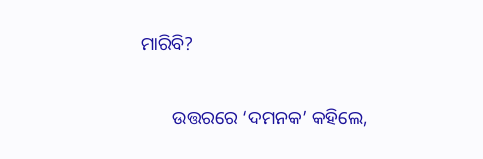ମାରିବି?

       ଉତ୍ତରରେ ‘ଦମନକ’ କହିଲେ,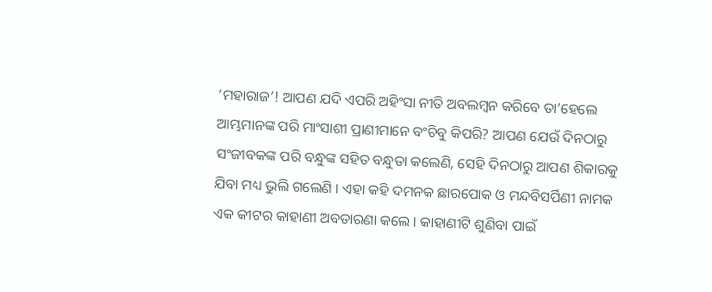‘ମହାରାଜ’! ଆପଣ ଯଦି ଏପରି ଅହିଂସା ନୀତି ଅବଲମ୍ବନ କରିବେ ତା’ହେଲେ ଆମ୍ଭମାନଙ୍କ ପରି ମାଂସାଶୀ ପ୍ରାଣୀମାନେ ବଂଚିବୁ କିପରି? ଆପଣ ଯେଉଁ ଦିନଠାରୁ ସଂଜୀବକଙ୍କ ପରି ବନ୍ଧୁଙ୍କ ସହିତ ବନ୍ଧୁତା କଲେଣି, ସେହି ଦିନଠାରୁ ଆପଣ ଶିକାରକୁ ଯିବା ମଧ୍ୟ ଭୁଲି ଗଲେଣି । ଏହା କହି ଦମନକ ଛାରପୋକ ଓ ମନ୍ଦବିସର୍ପିଣୀ ନାମକ ଏକ କୀଟର କାହାଣୀ ଅବତାରଣା କଲେ । କାହାଣୀଟି ଶୁଣିବା ପାଇଁ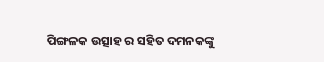ପିଙ୍ଗଳକ ଉତ୍ସାହ ର ସହିତ ଦମନକଙ୍କୁ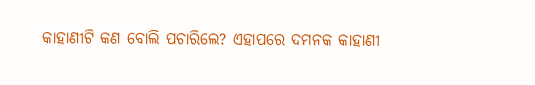କାହାଣୀଟି କଣ ବୋଲି ପଚାରିଲେ? ଏହାପରେ ଦମନକ କାହାଣୀ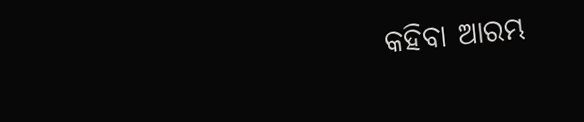କହିବା ଆରମ୍ଭ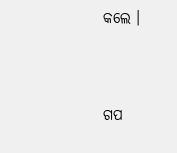କଲେ ।


ଗପ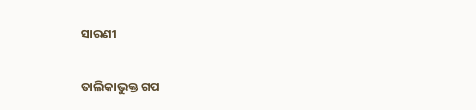ସାରଣୀ

ତାଲିକାଭୁକ୍ତ ଗପ